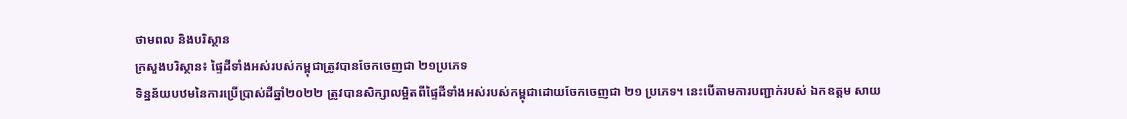ថាមពល និងបរិស្ថាន
ក្រសួងបរិស្ថាន៖ ផ្ទៃដីទាំងអស់របស់កម្ពុជាត្រូវបានចែកចេញជា ២១ប្រភេទ
ទិន្នន័យបឋមនៃការប្រើប្រាស់ដីឆ្នាំ២០២២ ត្រូវបានសិក្សាលម្អិតពីផ្ទៃដីទាំងអស់របស់កម្ពុជាដោយចែកចេញជា ២១ ប្រភេទ។ នេះបើតាមការបញ្ជាក់របស់ ឯកឧត្តម សាយ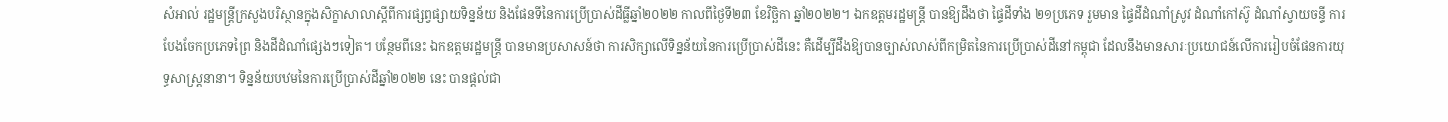សំអាល់ រដ្ឋមន្ត្រីក្រសួងបរិស្ថានក្នុងសិក្ខាសាលាស្តីពីការផ្សព្វផ្សាយទិន្នន័យ និងផែនទីនៃការប្រើប្រាស់ដីធ្លីឆ្នាំ២០២២ កាលពីថ្ងៃទី២៣ ខែវិច្ឆិកា ឆ្នាំ២០២២។ ឯកឧត្តមរដ្ឋមន្ត្រី បានឱ្យដឹងថា ផ្ទៃដីទាំង ២១ប្រភេទ រួមមាន ផ្ទៃដីដំណាំស្រូវ ដំណាំកៅស៊ូ ដំណាំស្វាយចន្ទី ការបែងចែកប្រភេទព្រៃ និងដីដំណាំផ្សេងៗទៀត។ បន្ថែមពីនេះ ឯកឧត្តមរដ្ឋមន្ត្រី បានមានប្រសាសន៍ថា ការសិក្សាលើទិន្នន័យនៃការប្រើប្រាស់ដីនេះ គឺដើម្បីដឹងឱ្យបានច្បាស់លាស់ពីកម្រិតនៃការប្រើប្រាស់ដីនៅកម្ពុជា ដែលនឹងមានសារៈប្រយោជន៍លើការរៀបចំផែនការយុទ្ធសាស្ត្រនានា។ ទិន្នន័យបឋមនៃការប្រើប្រាស់ដីឆ្នាំ២០២២ នេះ បានផ្តល់ជា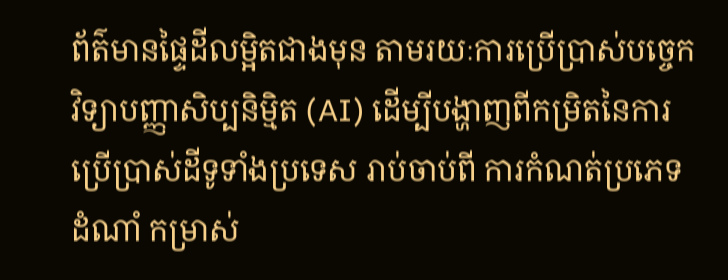ព័ត៌មានផ្ទៃដីលម្អិតជាងមុន តាមរយៈការប្រើប្រាស់បច្ចេកវិទ្យាបញ្ញាសិប្បនិម្មិត (AI) ដើម្បីបង្ហាញពីកម្រិតនៃការប្រើប្រាស់ដីទូទាំងប្រទេស រាប់ចាប់ពី ការកំណត់ប្រភេទដំណាំ កម្រាស់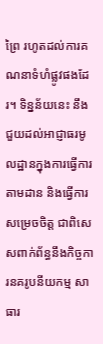ព្រៃ រហូតដល់ការគណនាទំហំផ្លូវផងដែរ។ ទិន្នន័យនេះ នឹងជួយដល់អាជ្ញាធរមូលដ្ឋានក្នុងការធ្វើការតាមដាន និងធ្វើការសម្រេចចិត្ត ជាពិសេសពាក់ព័ន្ធនឹងកិច្ចការនគរូបនីយកម្ម សាធារ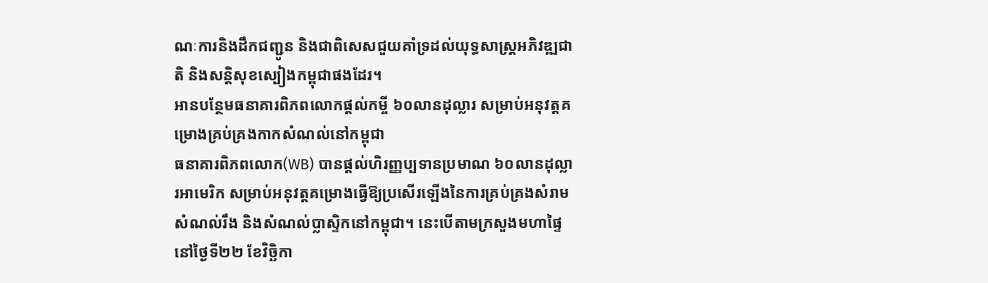ណៈការនិងដឹកជញ្ជូន និងជាពិសេសជួយគាំទ្រដល់យុទ្ធសាស្ត្រអភិវឌ្ឍជាតិ និងសន្តិសុខស្បៀងកម្ពុជាផងដែរ។
អានបន្ថែមធនាគារពិភពលោកផ្តល់កម្ចី ៦០លានដុល្លារ សម្រាប់អនុវត្តគម្រោងគ្រប់គ្រងកាកសំណល់នៅកម្ពុជា
ធនាគារពិភពលោក(WB) បានផ្តល់ហិរញ្ញប្បទានប្រមាណ ៦០លានដុល្លារអាមេរិក សម្រាប់អនុវត្តគម្រោងធ្វើឱ្យប្រសើរឡើងនៃការគ្រប់គ្រងសំរាម សំណល់រឹង និងសំណល់ប្លាស្ទិកនៅកម្ពុជា។ នេះបើតាមក្រសួងមហាផ្ទៃនៅថ្ងៃទី២២ ខែវិច្ឆិកា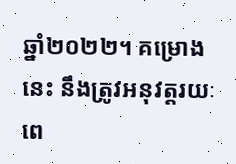ឆ្នាំ២០២២។ គម្រោងនេះ នឹងត្រូវអនុវត្តរយៈពេ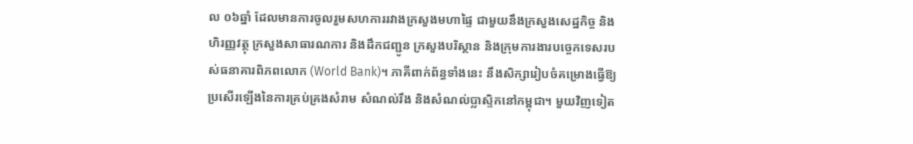ល ០៦ឆ្នាំ ដែលមានការចូលរួមសហការរវាងក្រសួងមហាផ្ទៃ ជាមួយនឹងក្រសួងសេដ្ឋកិច្ច និងហិរញ្ញវត្ថុ ក្រសួងសាធារណការ និងដឹកជញ្ជូន ក្រសួងបរិស្ថាន និងក្រុមការងារបច្ចេកទេសរបស់ធនាគារពិភពលោក (World Bank)។ ភាគីពាក់ព័ន្ធទាំងនេះ នឹងសិក្សារៀបចំគម្រោងធ្វើឱ្យប្រសើរឡើងនៃការគ្រប់គ្រងសំរាម សំណល់រឹង និងសំណល់ប្លាស្ទិកនៅកម្ពុជា។ មួយវិញទៀត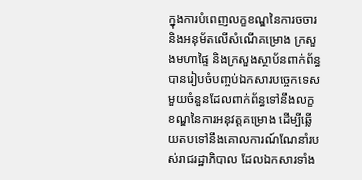ក្នុងការបំពេញលក្ខខណ្ឌនៃការចចារ និងអនុម័តលើសំណើគម្រោង ក្រសួងមហាផ្ទៃ និងក្រសួងស្ថាប័នពាក់ព័ន្ធ បានរៀបចំបញ្ចប់ឯកសារបច្ចេកទេសមួយចំនួនដែលពាក់ព័ន្ធទៅនឹងលក្ខខណ្ឌនៃការអនុវត្តគម្រោង ដើម្បីឆ្លើយតបទៅនឹងគោលការណ៍ណែនាំរបស់រាជរដ្ឋាភិបាល ដែលឯកសារទាំង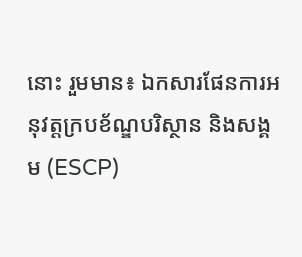នោះ រួមមាន៖ ឯកសារផែនការអនុវត្តក្របខ័ណ្ឌបរិស្ថាន និងសង្គម (ESCP)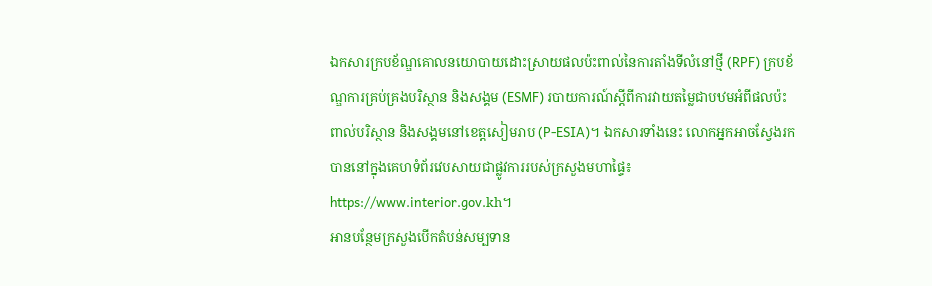ឯកសារក្របខ័ណ្ឌគោលនយោបាយដោះស្រាយផលប៉ះពាល់នៃការតាំងទីលំនៅថ្មី (RPF) ក្របខ័ណ្ឌការគ្រប់គ្រងបរិស្ថាន និងសង្គម (ESMF) របាយការណ៍ស្តីពីការវាយតម្លៃជាបឋមអំពីផលប៉ះពាល់បរិស្ថាន និងសង្គមនៅខេត្តសៀមរាប (P-ESIA)។ ឯកសារទាំងនេះ លោកអ្នកអាចស្វែងរកបាននៅក្នុងគេហទំព័រវេបសាយជាផ្លូវការរបស់ក្រសួងមហាផ្ទៃ៖ https://www.interior.gov.kh។
អានបន្ថែមក្រសួងបើកតំបន់សម្បទាន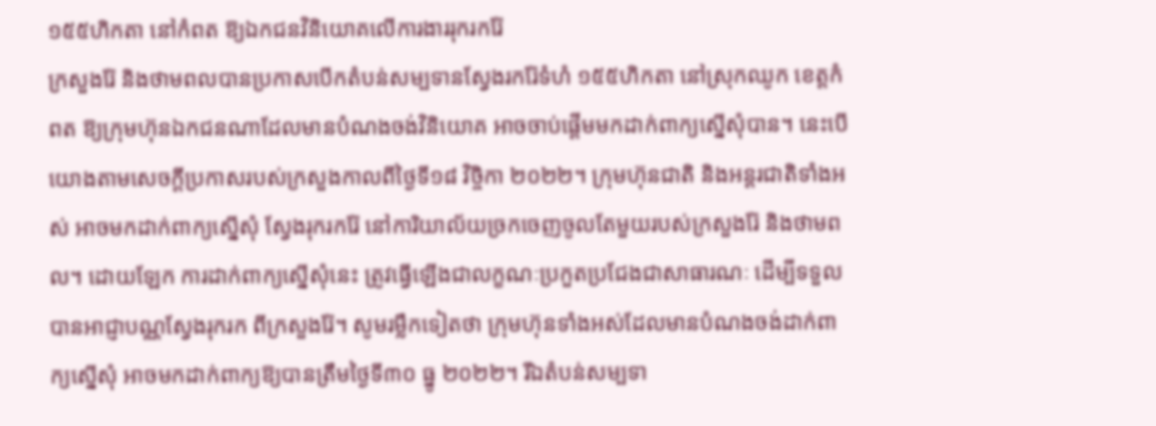១៥៥ហិកតា នៅកំពត ឱ្យឯកជនវិនិយោគលើការងាររុករករ៉ែ
ក្រសួងរ៉ែ និងថាមពលបានប្រកាសបើកតំបន់សម្បទានស្វែងរករ៉ែទំហំ ១៥៥ហិកតា នៅស្រុកឈូក ខេត្តកំពត ឱ្យក្រុមហ៊ុនឯកជនណាដែលមានបំណងចង់វិនិយោគ អាចចាប់ផ្តើមមកដាក់ពាក្យស្នើសុំបាន។ នេះបើយោងតាមសេចក្តីប្រកាសរបស់ក្រសួងកាលពីថ្ងៃទី១៨ វិច្ចិកា ២០២២។ ក្រុមហ៊ុនជាតិ និងអន្តរជាតិទាំងអស់ អាចមកដាក់ពាក្យស្នើសុំ ស្វែងរុករករ៉ែ នៅការិយាល័យច្រកចេញចូលតែមួយរបស់ក្រសួងរ៉ែ និងថាមពល។ ដោយឡែក ការដាក់ពាក្យស្នើសុំនេះ ត្រូវធ្វើឡើងជាលក្ខណៈប្រកួតប្រជែងជាសាធារណៈ ដើម្បីទទួលបានអាជ្ញាបណ្ណស្វែងរុករក ពីក្រសួងរ៉ែ។ សូមរម្លឹកទៀតថា ក្រុមហ៊ុនទាំងអស់ដែលមានបំណងចង់ដាក់ពាក្យស្នើសុំ អាចមកដាក់ពាក្យឱ្យបានត្រឹមថ្ងៃទី៣០ ធ្នូ ២០២២។ រីឯតំបន់សម្បទា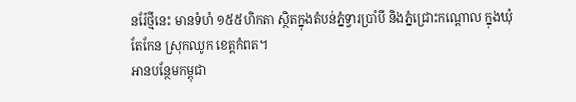នរ៉ែថ្មីនេះ មានទំហំ ១៥៥ហិកតា ស្ថិតក្នុងតំបន់ភ្នំទ្វារប្រាំបី និងភ្នំជ្រោះកណ្តោល ក្នុងឃុំតែកែន ស្រុកឈូក ខេត្តកំពត។
អានបន្ថែមកម្ពុជា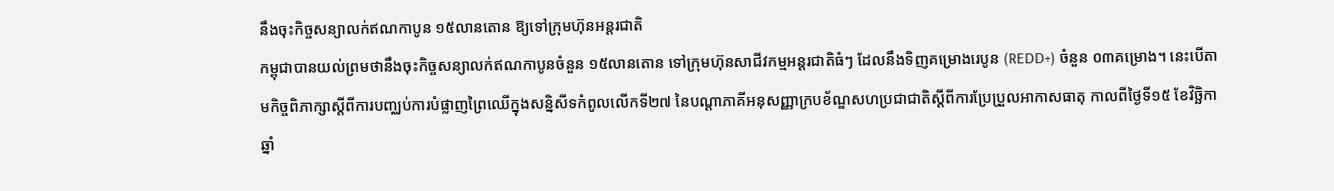នឹងចុះកិច្ចសន្យាលក់ឥណកាបូន ១៥លានតោន ឱ្យទៅក្រុមហ៊ុនអន្តរជាតិ
កម្ពុជាបានយល់ព្រមថានឹងចុះកិច្ចសន្យាលក់ឥណកាបូនចំនួន ១៥លានតោន ទៅក្រុមហ៊ុនសាជីវកម្មអន្តរជាតិធំៗ ដែលនឹងទិញគម្រោងរេបូន (REDD+) ចំនួន ០៣គម្រោង។ នេះបើតាមកិច្ចពិភាក្សាស្តីពីការបញ្ឈប់ការបំផ្លាញព្រៃឈើក្នុងសន្និសីទកំពូលលើកទី២៧ នៃបណ្តាភាគីអនុសញ្ញាក្របខ័ណ្ឌសហប្រជាជាតិស្តីពីការប្រែប្រួលអាកាសធាតុ កាលពីថ្ងៃទី១៥ ខែវិច្ឆិកា ឆ្នាំ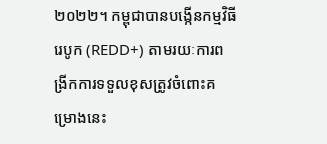២០២២។ កម្ពុជាបានបង្កើនកម្មវិធីរេបូក (REDD+) តាមរយៈការពង្រីកការទទួលខុសត្រូវចំពោះគម្រោងនេះ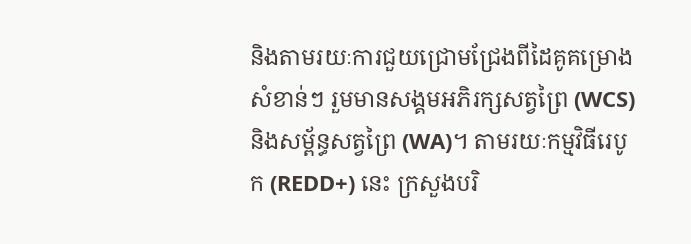និងតាមរយៈការជួយជ្រោមជ្រែងពីដៃគូគម្រោងសំខាន់ៗ រួមមានសង្គមអភិរក្សសត្វព្រៃ (WCS) និងសម្ព័ន្ធសត្វព្រៃ (WA)។ តាមរយៈកម្មវិធីរេបូក (REDD+) នេះ ក្រសួងបរិ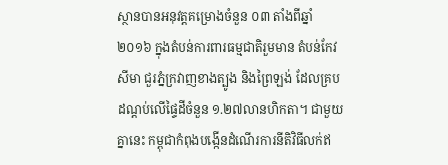ស្ថានបានអនុវត្តគម្រោងចំនួន ០៣ តាំងពីឆ្នាំ២០១៦ ក្នុងតំបន់ការពារធម្មជាតិរួមមាន តំបន់កែវសីមា ជួរភ្នំក្រវាញខាងត្បូង និងព្រៃឡង់ ដែលគ្របដណ្តប់លើផ្ទៃដីចំនួន ១.២៧លានហិកតា។ ជាមួយគ្នានេះ កម្ពុជាកំពុងបង្កើនដំណើរការនីតិវិធីលក់ឥ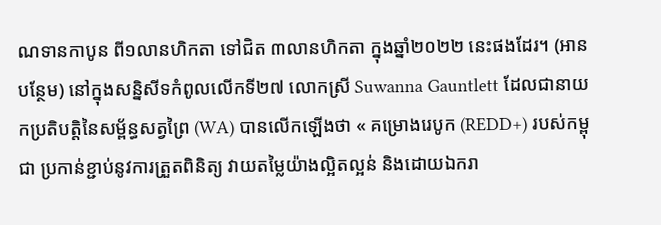ណទានកាបូន ពី១លានហិកតា ទៅជិត ៣លានហិកតា ក្នុងឆ្នាំ២០២២ នេះផងដែរ។ (អានបន្ថែម) នៅក្នុងសន្និសីទកំពូលលើកទី២៧ លោកស្រី Suwanna Gauntlett ដែលជានាយកប្រតិបត្តិនៃសម្ព័ន្ធសត្វព្រៃ (WA) បានលើកឡើងថា « គម្រោងរេបូក (REDD+) របស់កម្ពុជា ប្រកាន់ខ្ជាប់នូវការត្រួតពិនិត្យ វាយតម្លៃយ៉ាងល្អិតល្អន់ និងដោយឯករា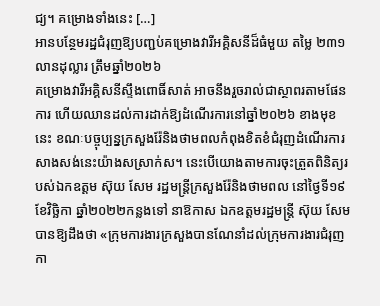ជ្យ។ គម្រោងទាំងនេះ […]
អានបន្ថែមរដ្ឋជំរុញឱ្យបញ្ជប់គម្រោងវារីអគ្គិសនីដ៏ធំមួយ តម្លៃ ២៣១លានដុល្លារ ត្រឹមឆ្នាំ២០២៦
គម្រោងវារីអគ្គិសនីស្ទឹងពោធិ៍សាត់ អាចនឹងរួចរាល់ជាស្ថាពរតាមផែនការ ហើយឈានដល់ការដាក់ឱ្យដំណើរការនៅឆ្នាំ២០២៦ ខាងមុខនេះ ខណៈបច្ចុប្បន្នក្រសួងរ៉ែនិងថាមពលកំពុងខិតខំជំរុញដំណើរការសាងសង់នេះយ៉ាងសស្រាក់ស។ នេះបើយោងតាមការចុះត្រួតពិនិត្យរបស់ឯកឧត្តម ស៊ុយ សែម រដ្ឋមន្រ្តីក្រសួងរ៉ែនិងថាមពល នៅថ្ងៃទី១៩ ខែវិច្ឆិកា ឆ្នាំ២០២២កន្លងទៅ នាឱកាស ឯកឧត្តមរដ្ឋមន្រ្តី ស៊ុយ សែម បានឱ្យដឹងថា «ក្រុមការងារក្រសួងបានណែនាំដល់ក្រុមការងារជំរុញកា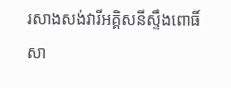រសាងសង់វារីអគ្គិសនីស្ទឹងពោធិ៍សា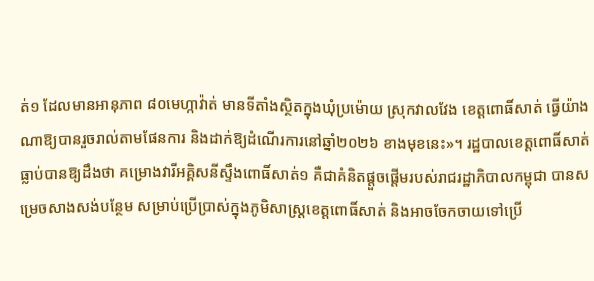ត់១ ដែលមានអានុភាព ៨០មេហ្កាវ៉ាត់ មានទីតាំងស្ថិតក្នុងឃុំប្រម៉ោយ ស្រុកវាលវែង ខេត្តពោធិ៍សាត់ ធ្វើយ៉ាងណាឱ្យបានរួចរាល់តាមផែនការ និងដាក់ឱ្យដំណើរការនៅឆ្នាំ២០២៦ ខាងមុខនេះ»។ រដ្ឋបាលខេត្តពោធិ៍សាត់ ធ្លាប់បានឱ្យដឹងថា គម្រោងវារីអគ្គិសនីស្ទឹងពោធិ៍សាត់១ គឺជាគំនិតផ្តួចផ្តើមរបស់រាជរដ្ឋាភិបាលកម្ពុជា បានសម្រេចសាងសង់បន្ថែម សម្រាប់ប្រើប្រាស់ក្នុងភូមិសាស្ដ្រខេត្តពោធិ៍សាត់ និងអាចចែកចាយទៅប្រើ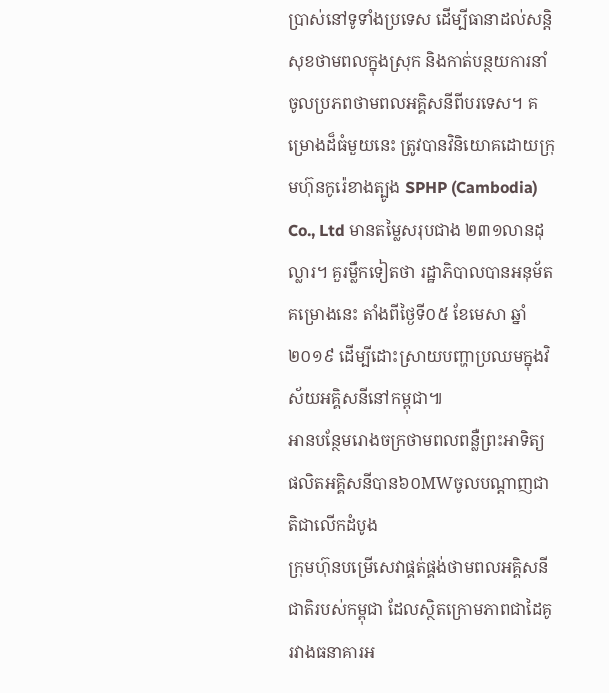ប្រាស់នៅទូទាំងប្រទេស ដើម្បីធានាដល់សន្តិសុខថាមពលក្នុងស្រុក និងកាត់បន្ថយការនាំចូលប្រភពថាមពលអគ្គិសនីពីបរទេស។ គម្រោងដ៏ធំមួយនេះ ត្រូវបានវិនិយោគដោយក្រុមហ៊ុនកូរ៉េខាងត្បូង SPHP (Cambodia) Co., Ltd មានតម្លៃសរុបជាង ២៣១លានដុល្លារ។ គួរម្លឹកទៀតថា រដ្ឋាភិបាលបានអនុម័តគម្រោងនេះ តាំងពីថ្ងៃទី០៥ ខែមេសា ឆ្នាំ២០១៩ ដើម្បីដោះស្រាយបញ្ហាប្រឈមក្នុងវិស័យអគ្គិសនីនៅកម្ពុជា៕
អានបន្ថែមរោងចក្រថាមពលពន្លឺព្រះអាទិត្យផលិតអគ្គិសនីបាន៦០MWចូលបណ្តាញជាតិជាលើកដំបូង
ក្រុមហ៊ុនបម្រើសេវាផ្គត់ផ្គង់ថាមពលអគ្គិសនីជាតិរបស់កម្ពុជា ដែលស្ថិតក្រោមភាពជាដៃគូរវាងធនាគារអ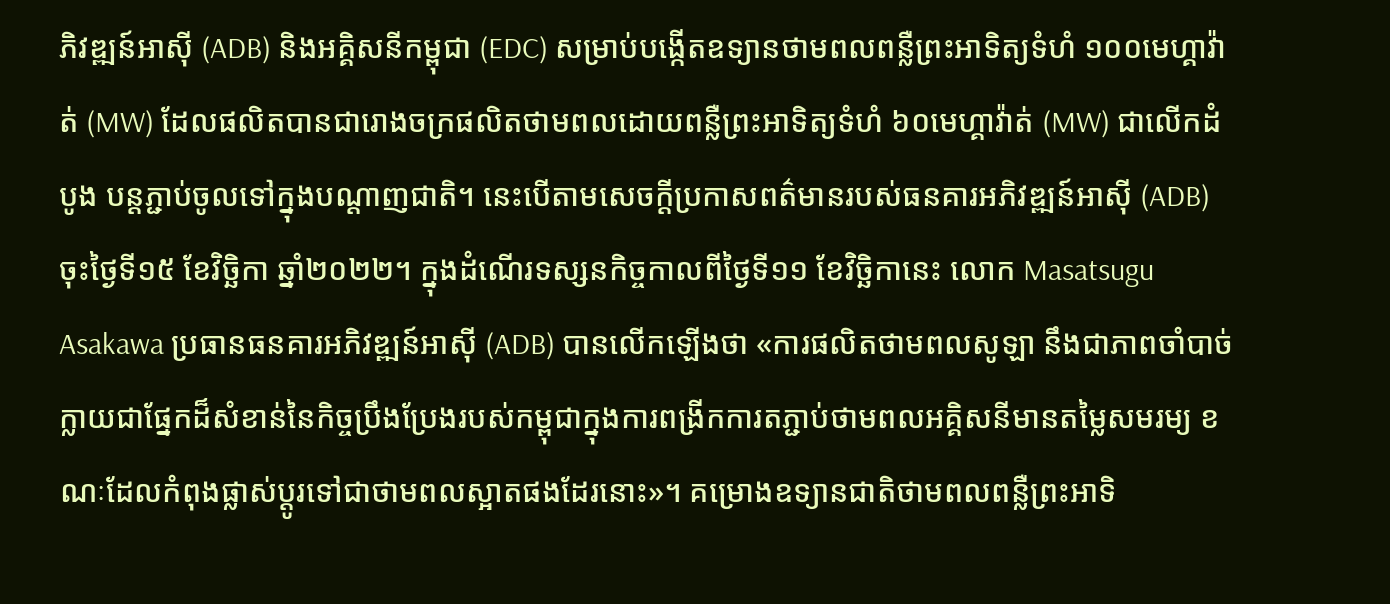ភិវឌ្ឍន៍អាស៊ី (ADB) និងអគ្គិសនីកម្ពុជា (EDC) សម្រាប់បង្កើតឧទ្យានថាមពលពន្លឺព្រះអាទិត្យទំហំ ១០០មេហ្គាវ៉ាត់ (MW) ដែលផលិតបានជារោងចក្រផលិតថាមពលដោយពន្លឺព្រះអាទិត្យទំហំ ៦០មេហ្គាវ៉ាត់ (MW) ជាលើកដំបូង បន្តភ្ជាប់ចូលទៅក្នុងបណ្តាញជាតិ។ នេះបើតាមសេចក្តីប្រកាសពត៌មានរបស់ធនគារអភិវឌ្ឍន៍អាស៊ី (ADB) ចុះថ្ងៃទី១៥ ខែវិច្ឆិកា ឆ្នាំ២០២២។ ក្នុងដំណើរទស្សនកិច្ចកាលពីថ្ងៃទី១១ ខែវិច្ឆិកានេះ លោក Masatsugu Asakawa ប្រធានធនគារអភិវឌ្ឍន៍អាស៊ី (ADB) បានលើកឡើងថា «ការផលិតថាមពលសូឡា នឹងជាភាពចាំបាច់ក្លាយជាផ្នែកដ៏សំខាន់នៃកិច្ចប្រឹងប្រែងរបស់កម្ពុជាក្នុងការពង្រីកការតភ្ជាប់ថាមពលអគ្គិសនីមានតម្លៃសមរម្យ ខណៈដែលកំពុងផ្លាស់ប្តូរទៅជាថាមពលស្អាតផងដែរនោះ»។ គម្រោងឧទ្យានជាតិថាមពលពន្លឺព្រះអាទិ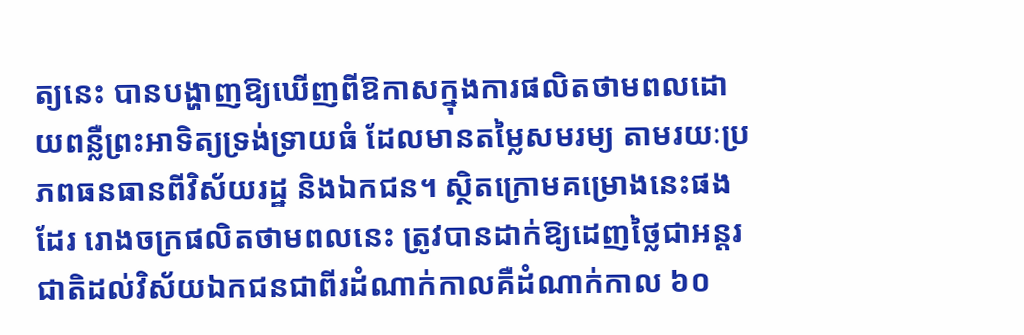ត្យនេះ បានបង្ហាញឱ្យឃើញពីឱកាសក្នុងការផលិតថាមពលដោយពន្លឺព្រះអាទិត្យទ្រង់ទ្រាយធំ ដែលមានតម្លៃសមរម្យ តាមរយៈប្រភពធនធានពីវិស័យរដ្ឋ និងឯកជន។ ស្ថិតក្រោមគម្រោងនេះផងដែរ រោងចក្រផលិតថាមពលនេះ ត្រូវបានដាក់ឱ្យដេញថ្លៃជាអន្តរជាតិដល់វិស័យឯកជនជាពីរដំណាក់កាលគឺដំណាក់កាល ៦០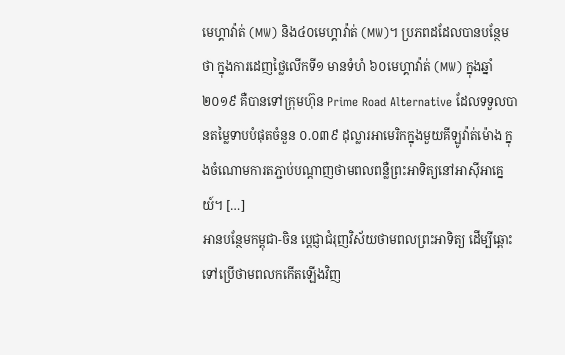មេហ្គាវ៉ាត់ (MW) និង៤០មេហ្គាវ៉ាត់ (MW)។ ប្រភពដដែលបានបន្ថែមថា ក្នុងការដេញថ្លៃលើកទី១ មានទំហំ ៦០មេហ្គាវ៉ាត់ (MW) ក្នុងឆ្នាំ២០១៩ គឺបានទៅក្រុមហ៊ុន Prime Road Alternative ដែលទទួលបានតម្លៃទាបបំផុតចំនួន ០.០៣៩ ដុល្លារអាមេរិកក្នុងមួយគីឡូវ៉ាត់ម៉ោង ក្នុងចំណោមការតភ្ជាប់បណ្តាញថាមពលពន្លឺព្រះអាទិត្យនៅអាស៊ីអាគ្នេយ៍។ […]
អានបន្ថែមកម្ពុជា-ចិន ប្តេជ្ញាជំរុញវិស័យថាមពលព្រះអាទិត្យ ដើម្បីឆ្ពោះទៅប្រើថាមពលកកើតឡើងវិញ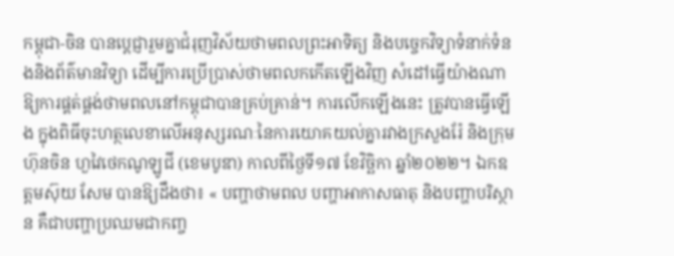កម្ពុជា-ចិន បានប្តេជ្ញារួមគ្នាជំរុញវិស័យថាមពលព្រះអាទិត្យ និងបច្ចេកវិទ្យាទំនាក់ទំនងនិងព័ត៌មានវិទ្យា ដើម្បីការប្រើប្រាស់ថាមពលកកើតឡើងវិញ សំដៅធ្វើយ៉ាងណាឱ្យការផ្គត់ផ្គង់ថាមពលនៅកម្ពុជាបានគ្រប់គ្រាន់។ ការលើកឡើងនេះ ត្រូវបានធ្វើឡើង ក្នុងពិធីចុះហត្ថលេខាលើអនុស្សរណៈនៃការយោគយល់គ្នារវាងក្រសួងរ៉ែ និងក្រុមហ៊ុនចិន ហួវៃថេកណូឡូជី (ខេមបូឌា) កាលពីថ្ងៃទី១៧ ខែវិច្ឆិកា ឆ្នាំ២០២២។ ឯកឧត្តមស៊ុយ សែម បានឱ្យដឹងថា៖ « បញ្ហាថាមពល បញ្ហាអាកាសធាតុ និងបញ្ហាបរិស្ថាន គឺជាបញ្ហាប្រឈមជាកញ្ច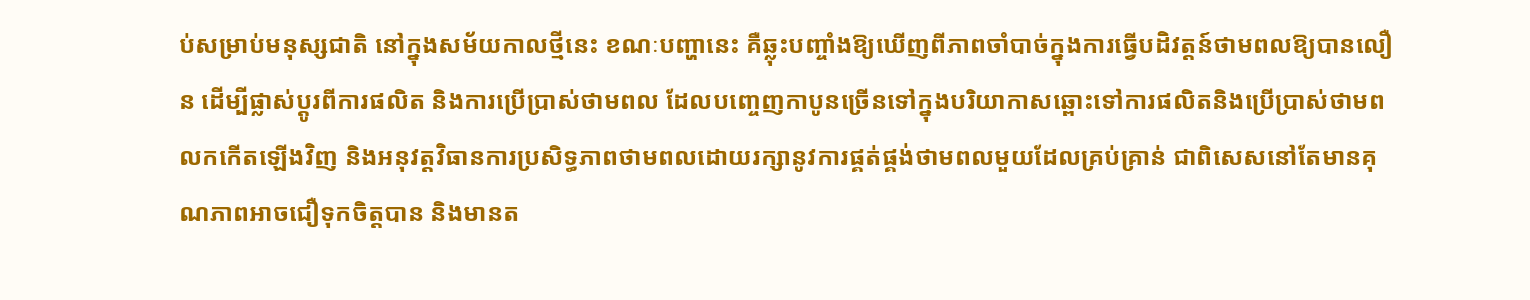ប់សម្រាប់មនុស្សជាតិ នៅក្នុងសម័យកាលថ្មីនេះ ខណៈបញ្ហានេះ គឺឆ្លុះបញ្ចាំងឱ្យឃើញពីភាពចាំបាច់ក្នុងការធ្វើបដិវត្តន៍ថាមពលឱ្យបានលឿន ដើម្បីផ្លាស់ប្ដូរពីការផលិត និងការប្រើប្រាស់ថាមពល ដែលបញ្ចេញកាបូនច្រើនទៅក្នុងបរិយាកាសឆ្ពោះទៅការផលិតនិងប្រើប្រាស់ថាមពលកកើតឡើងវិញ និងអនុវត្តវិធានការប្រសិទ្ធភាពថាមពលដោយរក្សានូវការផ្គត់ផ្គង់ថាមពលមួយដែលគ្រប់គ្រាន់ ជាពិសេសនៅតែមានគុណភាពអាចជឿទុកចិត្តបាន និងមានត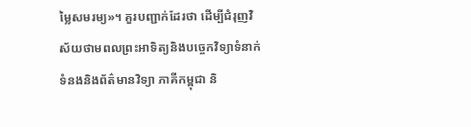ម្លៃសមរម្យ»។ គួរបញ្ជាក់ដែរថា ដើម្បីជំរុញវិស័យថាមពលព្រះអាទិត្យនិងបច្ចេកវិទ្យាទំនាក់ទំនងនិងព័ត៌មានវិទ្យា ភាគីកម្ពុជា និ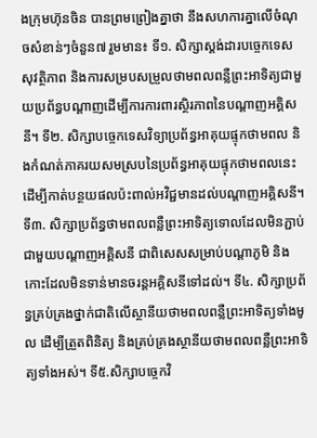ងក្រុមហ៊ុនចិន បានព្រមព្រៀងគ្នាថា នឹងសហការគ្នាលើចំណុចសំខាន់ៗចំនួន៧ រួមមាន៖ ទី១. សិក្សាស្ដង់ដារបច្ចេកទេសសុវត្ថិភាព និងការសម្របសម្រួលថាមពលពន្លឺព្រះអាទិត្យជាមួយប្រព័ន្ធបណ្ដាញដើម្បីការការពារសិ្ថរភាពនៃបណ្ដាញអគ្គិសនី។ ទី២. សិក្សាបច្ចេកទេសវិទ្យាប្រព័ន្ធអាគុយផ្ទុកថាមពល និងកំណត់ភាគរយសមស្របនៃប្រព័ន្ធអាគុយផ្ទុកថាមពលនេះ ដើម្បីកាត់បន្ថយផលប៉ះពាល់អវិជ្ជមានដល់បណ្ដាញអគ្គិសនី។ ទី៣. សិក្សាប្រព័ន្ធថាមពលពន្លឺព្រះអាទិត្យទោលដែលមិនភ្ជាប់ជាមួយបណ្ដាញអគ្គិសនី ជាពិសេសសម្រាប់បណ្ដាភូមិ និងកោះដែលមិនទាន់មានចរន្ដអគ្គិសនីទៅដល់។ ទី៤. សិក្សាប្រព័ន្ធគ្រប់គ្រងថ្នាក់ជាតិលើស្ថានីយថាមពលពន្លឺព្រះអាទិត្យទាំងមូល ដើម្បីត្រួតពិនិត្យ និងគ្រប់គ្រងស្ថានីយថាមពលពន្លឺព្រះអាទិត្យទាំងអស់។ ទី៥.សិក្សាបច្ចេកវិ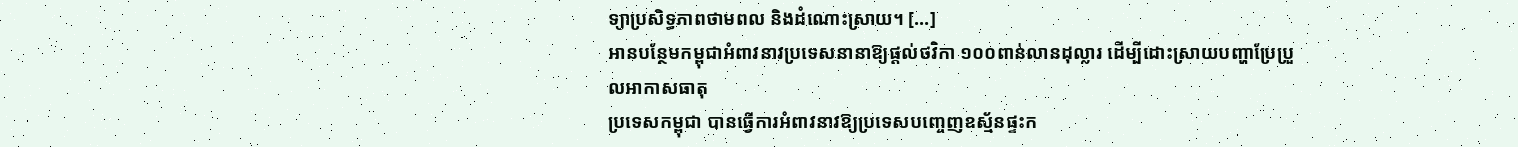ទ្យាប្រសិទ្ធភាពថាមពល និងដំណោះស្រាយ។ […]
អានបន្ថែមកម្ពុជាអំពាវនាវប្រទេសនានាឱ្យផ្តល់ថវិកា ១០០ពាន់លានដុល្លារ ដើម្បីដោះស្រាយបញ្ហាប្រែប្រួលអាកាសធាតុ
ប្រទេសកម្ពុជា បានធ្វើការអំពាវនាវឱ្យប្រទេសបញ្ចេញឧស្ម័នផ្ទះក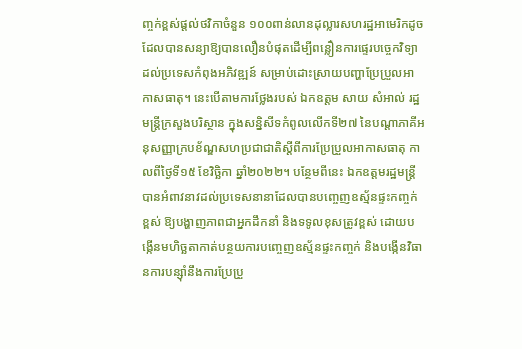ញ្ចក់ខ្ពស់ផ្តល់ថវិកាចំនួន ១០០ពាន់លានដុល្លារសហរដ្ឋអាមេរិកដូចដែលបានសន្យាឱ្យបានលឿនបំផុតដើម្បីពន្លឿនការផ្ទេរបច្ចេកវិទ្យាដល់ប្រទេសកំពុងអភិវឌ្ឍន៍ សម្រាប់ដោះស្រាយបញ្ហាប្រែប្រួលអាកាសធាតុ។ នេះបើតាមការថ្លែងរបស់ ឯកឧត្តម សាយ សំអាល់ រដ្ឋមន្ត្រីក្រសួងបរិស្ថាន ក្នុងសន្និសីទកំពូលលើកទី២៧ នៃបណ្តាភាគីអនុសញ្ញាក្របខ័ណ្ឌសហប្រជាជាតិស្តីពីការប្រែប្រួលអាកាសធាតុ កាលពីថ្ងៃទី១៥ ខែវិច្ឆិកា ឆ្នាំ២០២២។ បន្ថែមពីនេះ ឯកឧត្តមរដ្ឋមន្ត្រី បានអំពាវនាវដល់ប្រទេសនានាដែលបានបញ្ចេញឧស្ម័នផ្ទះកញ្ចក់ខ្ពស់ ឱ្យបង្ហាញភាពជាអ្នកដឹកនាំ និងទទូលខុសត្រូវខ្ពស់ ដោយបង្កើនមហិច្ឆតាកាត់បន្ថយការបញ្ចេញឧស្ម័នផ្ទះកញ្ចក់ និងបង្កើនវិធានការបន្ស៊ាំនឹងការប្រែប្រួ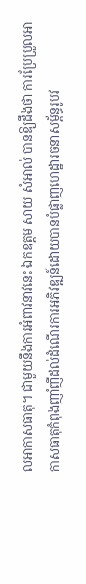លអាកាសធាតុ។ ជាមួយនឹងការអំពាវនាវនេះ ឯកឧត្តម សាយ សំអាល់ បានឱ្យដឹងថា ការប្រែប្រួលអាកាសធាតុកំពុងញាំញីដល់ដំណើរការអភិវឌ្ឍន៍ដោយបានបំផ្លាញហេដ្ឋារចនាសម្ព័ន្ធរូបវ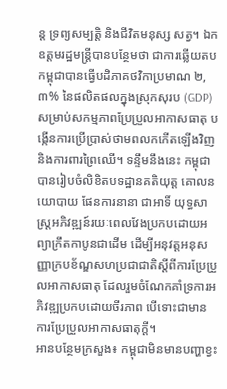ន្ត ទ្រព្យសម្បត្តិ និងជីវិតមនុស្ស សត្វ។ ឯកឧត្តមរដ្ឋមន្ត្រីបានបន្ថែមថា ជាការឆ្លើយតបកម្ពុជាបានធ្វើបដិភាគថវិកាប្រមាណ ២,៣% នៃផលិតផលក្នុងស្រុកសុរប (GDP) សម្រាប់សកម្មភាពប្រែប្រួលអាកាសធាតុ បង្កើនការប្រើប្រាស់ថាមពលកកើតឡើងវិញ និងការពារព្រៃឈើ។ ទន្ទឹមនឹងនេះ កម្ពុជាបានរៀបចំលិខិតបទដ្ឋានគតិយុត្ត គោលនយោបាយ ផែនការនានា ជាអាទិ៍ យុទ្ធសាស្រ្តអភិវឌ្ឍន៍រយៈពេលវែងប្រកបដោយអព្យាក្រឹតកាបូនជាដើម ដើម្បីអនុវត្តអនុសញ្ញាក្របខ័ណ្ឌសហប្រជាជាតិស្តីពីការប្រែប្រួលអាកាសធាតុ ដែលរួមចំណែកគាំទ្រការអភិវឌ្ឍប្រកបដោយចីរភាព បើទោះជាមានការប្រែប្រួលអាកាសធាតុក្តី។
អានបន្ថែមក្រសួង៖ កម្ពុជាមិនមានបញ្ហាខ្វះ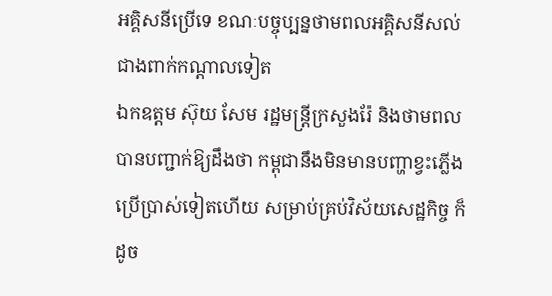អគ្គិសនីប្រើទេ ខណៈបច្ចុប្បន្នថាមពលអគ្គិសនីសល់ជាងពាក់កណ្តាលទៀត
ឯកឧត្តម ស៊ុយ សែម រដ្ឋមន្ត្រីក្រសួងរ៉ែ និងថាមពល បានបញ្ជាក់ឱ្យដឹងថា កម្ពុជានឹងមិនមានបញ្ហាខ្វះភ្លើងប្រើប្រាស់ទៀតហើយ សម្រាប់គ្រប់វិស័យសេដ្ឋកិច្ច ក៏ដូច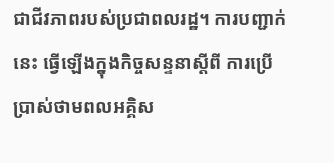ជាជីវភាពរបស់ប្រជាពលរដ្ឋ។ ការបញ្ជាក់នេះ ធ្វើឡើងក្នុងកិច្ចសន្ទនាស្ដីពី ការប្រើប្រាស់ថាមពលអគ្គិស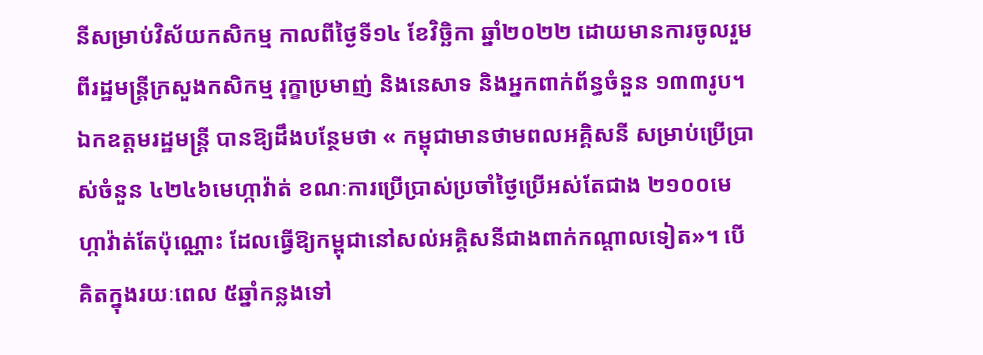នីសម្រាប់វិស័យកសិកម្ម កាលពីថ្ងៃទី១៤ ខែវិច្ឆិកា ឆ្នាំ២០២២ ដោយមានការចូលរួមពីរដ្ឋមន្ត្រីក្រសួងកសិកម្ម រុក្ខាប្រមាញ់ និងនេសាទ និងអ្នកពាក់ព័ន្ធចំនួន ១៣៣រូប។ ឯកឧត្តមរដ្ឋមន្ត្រី បានឱ្យដឹងបន្ថែមថា « កម្ពុជាមានថាមពលអគ្គិសនី សម្រាប់ប្រើប្រាស់ចំនួន ៤២៤៦មេហ្កាវ៉ាត់ ខណៈការប្រើប្រាស់ប្រចាំថ្ងៃប្រើអស់តែជាង ២១០០មេហ្កាវ៉ាត់តែប៉ុណ្ណោះ ដែលធ្វើឱ្យកម្ពុជានៅសល់អគ្គិសនីជាងពាក់កណ្ដាលទៀត»។ បើគិតក្នុងរយៈពេល ៥ឆ្នាំកន្លងទៅ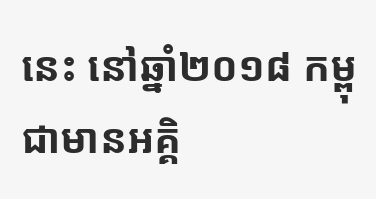នេះ នៅឆ្នាំ២០១៨ កម្ពុជាមានអគ្គិ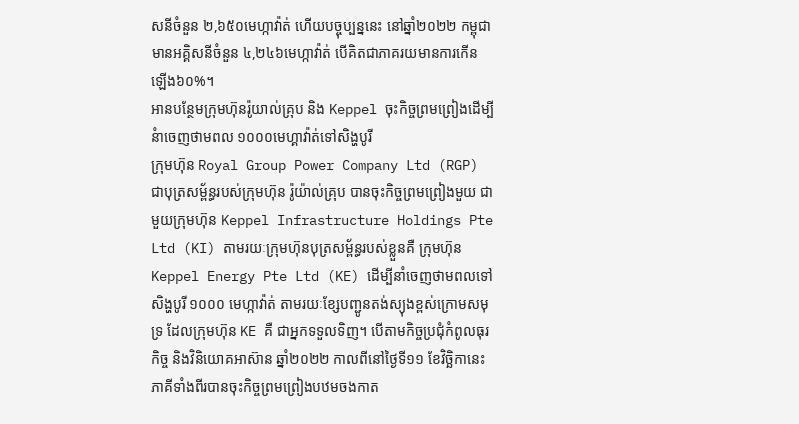សនីចំនួន ២,៦៥០មេហ្កាវ៉ាត់ ហើយបច្ចុប្បន្ននេះ នៅឆ្នាំ២០២២ កម្ពុជាមានអគ្គិសនីចំនួន ៤,២៤៦មេហ្កាវ៉ាត់ បើគិតជាភាគរយមានការកើនឡើង៦០%។
អានបន្ថែមក្រុមហ៊ុនរ៉ូយាល់គ្រុប និង Keppel ចុះកិច្ចព្រមព្រៀងដើម្បីនំាចេញថាមពល ១០០០មេហ្គាវ៉ាត់ទៅសិង្ហបូរី
ក្រុមហ៊ុន Royal Group Power Company Ltd (RGP) ជាបុត្រសម្ព័ន្ធរបស់ក្រុមហ៊ុន រ៉ូយ៉ាល់គ្រុប បានចុះកិច្ចព្រមព្រៀងមួយ ជាមួយក្រុមហ៊ុន Keppel Infrastructure Holdings Pte Ltd (KI) តាមរយៈក្រុមហ៊ុនបុត្រសម្ព័ន្ធរបស់ខ្លួនគឺ ក្រុមហ៊ុន Keppel Energy Pte Ltd (KE) ដើម្បីនាំចេញថាមពលទៅសិង្ហបូរី ១០០០ មេហ្កាវ៉ាត់ តាមរយៈខ្សែបញ្ជូនតង់ស្យុងខ្ពស់ក្រោមសមុទ្រ ដែលក្រុមហ៊ុន KE គឺ ជាអ្នកទទួលទិញ។ បើតាមកិច្ចប្រជុំកំពូលធុរកិច្ច និងវិនិយោគអាស៊ាន ឆ្នាំ២០២២ កាលពីនៅថ្ងៃទី១១ ខែវិច្ឆិកានេះ ភាគីទាំងពីរបានចុះកិច្ចព្រមព្រៀងបឋមចងកាត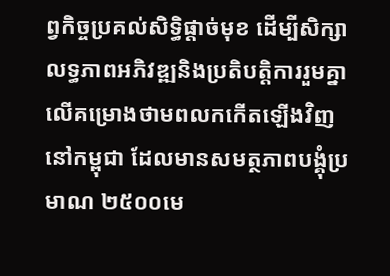ព្វកិច្ចប្រគល់សិទ្ធិផ្តាច់មុខ ដើម្បីសិក្សាលទ្ធភាពអភិវឌ្ឍនិងប្រតិបត្តិការរួមគ្នាលើគម្រោងថាមពលកកើតឡើងវិញនៅកម្ពុជា ដែលមានសមត្ថភាពបង្គុំប្រមាណ ២៥០០មេ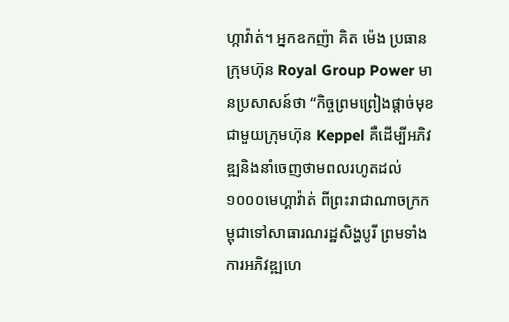ហ្កាវ៉ាត់។ អ្នកឧកញ៉ា គិត ម៉េង ប្រធានក្រុមហ៊ុន Royal Group Power មានប្រសាសន៍ថា “កិច្ចព្រមព្រៀងផ្តាច់មុខជាមួយក្រុមហ៊ុន Keppel គឺដើម្បីអភិវឌ្ឍនិងនាំចេញថាមពលរហូតដល់ ១០០០មេហ្គាវ៉ាត់ ពីព្រះរាជាណាចក្រកម្ពុជាទៅសាធារណរដ្ឋសិង្ហបូរី ព្រមទាំងការអភិវឌ្ឍហេ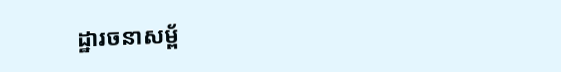ដ្ឋារចនាសម្ព័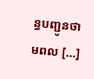ន្ធបញ្ជូនថាមពល […]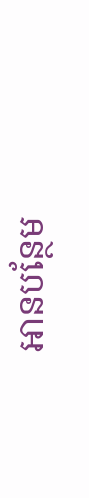អានបន្ថែម